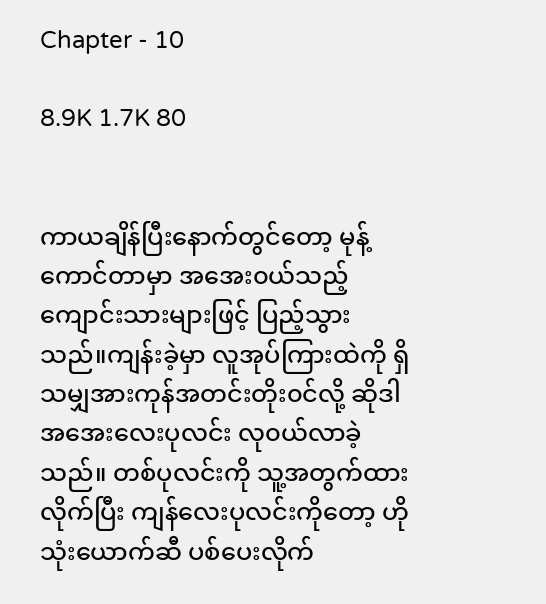Chapter - 10

8.9K 1.7K 80


ကာယချိန်ပြီးနောက်တွင်တော့ မုန့်ကောင်တာမှာ အအေး၀ယ်သည့်ကျောင်းသားများဖြင့် ပြည့်သွားသည်။ကျန်းခဲ့မှာ လူအုပ်ကြားထဲကို ရှိသမျှအားကုန်အတင်းတိုး၀င်လို့ ဆိုဒါအအေးလေးပုလင်း လု၀ယ်လာခဲ့သည်။ တစ်ပုလင်းကို သူ့အတွက်ထားလိုက်ပြီး ကျန်လေးပုလင်းကိုတော့ ဟိုသုံးယောက်ဆီ ပစ်ပေးလိုက်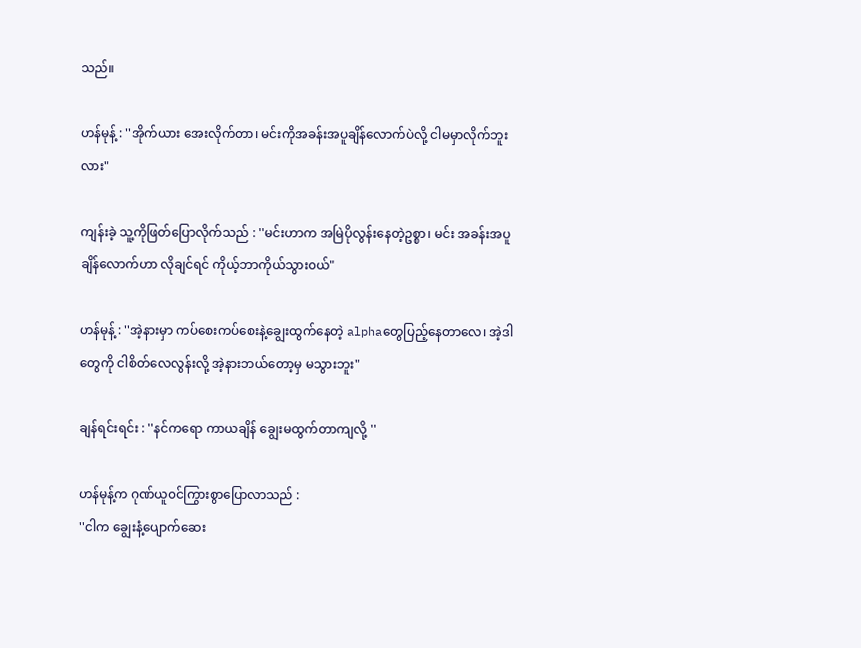သည်။

ဟန်မုန့် : ''အိုက်ယား အေးလိုက်တာ၊ မင်းကိုအခန်းအပူချိန်လောက်ပဲလို့ ငါမမှာလိုက်ဘူးလား"

ကျန်းခဲ့ သူ့ကိုဖြတ်ပြောလိုက်သည် : ''မင်းဟာက အမြဲပိုလွန်းနေတဲ့ဥစ္စာ၊ မင်း အခန်းအပူချိန်လောက်ဟာ လိုချင်ရင် ကိုယ့်ဘာကိုယ်သွား၀ယ်"

ဟန်မုန့် : ''အဲ့နားမှာ ကပ်စေးကပ်စေးနဲ့ချွေးထွက်နေတဲ့ alphaတွေပြည့်နေတာလေ၊ အဲ့ဒါတွေကို ငါစိတ်လေလွန်းလို့ အဲ့နားဘယ်တော့မှ မသွားဘူး"

ချန်ရင်းရင်း : ''နင်ကရော ကာယချိန် ချွေးမထွက်တာကျလို့ ''

ဟန်မုန့်က ဂုဏ်ယူ၀င်ကြွားစွာ‌ပြောလာသည် :
''ငါက ချွေးနံ့ပျောက်ဆေး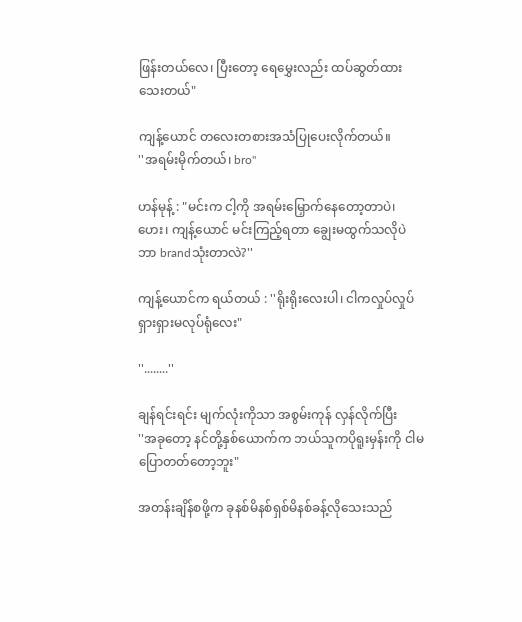ဖြန်းတယ်လေ၊ ပြီးတော့ ရေမွှေးလည်း ထပ်ဆွတ်ထားသေးတယ်"

ကျန့်ယောင် တလေးတစားအသံပြုပေးလိုက်တယ်။
''အရမ်းမိုက်တယ်၊ bro"

ဟန်မုန့် : "မင်းက ငါ့ကို အရမ်းမြှောက်နေတော့တာပဲ၊ ဟေး၊ ကျန့်ယောင် မင်းကြည့်ရတာ ချွေးမထွက်သလိုပဲ ဘာ brandသုံးတာလဲ?''

ကျန့်ယောင်က ရယ်တယ် : ''ရိုးရိုးလေးပါ၊ ငါက‌လှုပ်လှုပ်ရှားရှားမလုပ်ရုံလေး"

''........''

ချန်ရင်းရင်း မျက်လုံးကိုသာ အစွမ်းကုန် လှန်လိုက်ပြီး
''အခုတော့ နင်တို့နှစ်ယောက်က ဘယ်သူကပိုရူးမှန်းကို ငါမပြောတတ်တော့ဘူး"

အတန်းချိန်စဖို့က ခုနစ်မိနစ်ရှစ်မိနစ်ခန့်လိုသေးသည်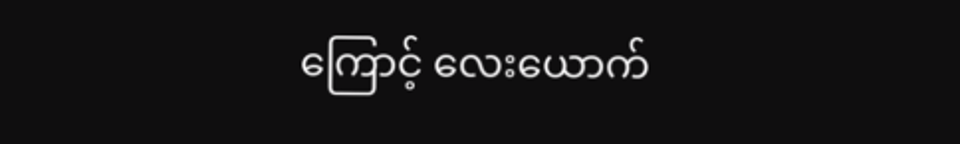ကြောင့် လေးယောက်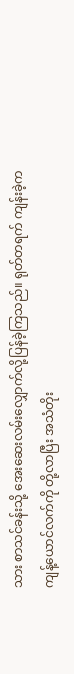သား စာသင်ခန်းသို့ အေးဆေးလမ်းလျှောက်လို့ပြန်ခဲ့ကြသည်။ ရုတ်တရက် ကျန်းခဲ့က ကျန့်ယောင်လက်ကို တို့လာပြီး အသံတိုး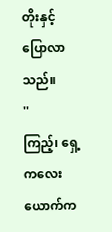တိုးနှင့်ပြောလာသည်။
''ကြည့်၊ ‌ရှေ့ကလေးယောက်က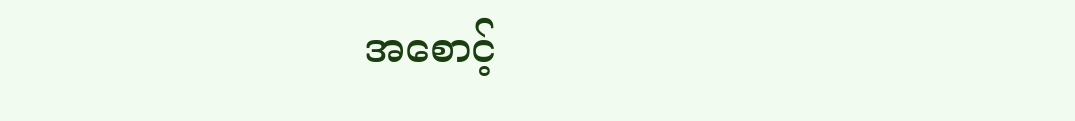အစောင့်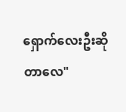ရှောက်လေးဦးဆိုတာလေ"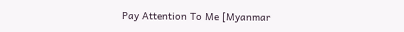Pay Attention To Me [Myanmar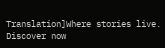Translation]Where stories live. Discover now